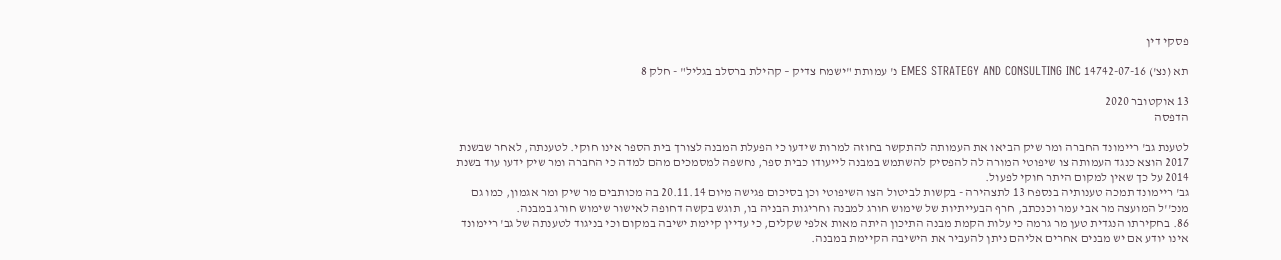פסקי דין

תא (נצ') 14742-07-16 EMES STRATEGY AND CONSULTING INC נ' עמותת "ישמח צדיק – קהילת ברסלב בגליל" - חלק 8

13 אוקטובר 2020
הדפסה

לטענת גב' ריימונד החברה ומר שיק הביאו את העמותה להתקשר בחוזה למרות שידעו כי הפעלת המבנה לצורך בית הספר אינו חוקי. לטענתה, לאחר שבשנת 2017 הוצא כנגד העמותה צו שיפוטי המורה לה להפסיק להשתמש במבנה לייעודו כבית ספר, נחשפה למסמכים מהם למדה כי החברה ומר שיק ידעו עוד בשנת 2014 על כך שאין למקום היתר חוקי לפעול.
גב' ריימונד תמכה טענותיה בנספח 13 לתצהירה - בקשות לביטול הצו השיפוטי וכן בסיכום פגישה מיום 20.11.14 בה מכותבים מר שיק ומר אגמון, כמו גם מנכ''ל המועצה מר אבי עמר וכנכתב, חרף הבעייתיות של שימוש חורג למבנה וחריגות הבניה בו, תוגש בקשה דחופה לאישור שימוש חורג במבנה.
86. בחקירתו הנגדית טען מר גרמה כי עלות הקמת מבנה התיכון היתה מאות אלפי שקלים, כי עדיין קיימת ישיבה במקום וכי בניגוד לטענתה של גב' ריימונד אינו יודע אם יש מבנים אחרים אליהם ניתן להעביר את הישיבה הקיימת במבנה.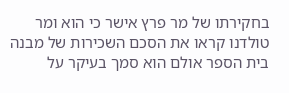בחקירתו של מר פרץ אישר כי הוא ומר טולדנו קראו את הסכם השכירות של מבנה בית הספר אולם הוא סמך בעיקר על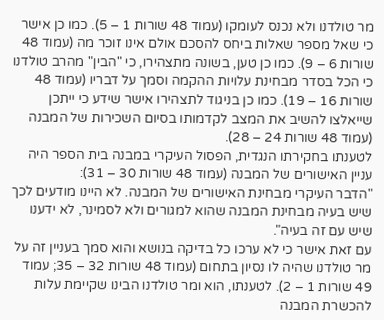מר טולדנו ולא נכנס לעומקו (עמוד 48 שורות 1 – 5). כמו כן אישר כי שאל מספר שאלות ביחס להסכם אולם אינו זוכר מה (עמוד 48 שורות 6 – 9). כמו כן טען, בשונה מתצהירו, כי "הבין" מהרב טולדנו כי הכל בסדר מבחינת עלויות ההקמה וסמך על דבריו (עמוד 48 שורות 16 – 19). כמו כן בניגוד לתצהירו אישר שידע כי ייתכן שייאלצו להשיב את המצב לקדמותו בסיום השכירות של המבנה (עמוד 48 שורות 24 – 28).
לטענתו בחקירתו הנגדית, הפסול העיקרי במבנה בית הספר היה עניין האישורים של המבנה (עמוד 48 שורות 30 – 31):
"הדבר העיקרי מבחינת האישורים של המבנה. לא היינו מודעים לכך שיש בעיה מבחינת המבנה שהוא למגורים ולא לסמינר, לא ידענו שיש עם זה בעיה".
עם זאת אישר כי לא ערכו כל בדיקה בנושא והוא סמך בעניין זה על מר טולדנו שהיה לו נסיון בתחום (עמוד 48 שורות 32 – 35; עמוד 49 שורות 1 – 2). לטענתו, הוא ומר טולדנו הבינו שקיימת עלות להכשרת המבנה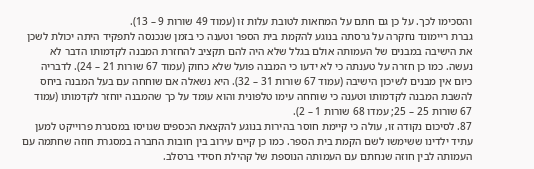והסכימו לכך. על כן גם חתם על המחאות לטובת עלות זו (עמוד 49 שורות 9 – 13).
גברת ריימונד נחקרה על גרסתה בנוגע להקמת בית הספר וטענה כי בזמן שנכנסה לתפקיד היתה יכולת לשכן את הישיבה במבנים של העמותה אולם בגלל שלא היה להם תקציב להחזרת המבנה לקדמותו הדבר לא נעשה. כמו כן חזרה על טענתה כי לא ידעו כי המבנה פועל שלא כחוק (עמוד 67 שורות 21 – 24). לדבריה כיום אין מבנים לשיכון הישיבה (עמוד 67 שורות 31 – 32). היא נשאלה אם שוחחה עם בעל המבנה ביחס להשבת המבנה לקדמותו וטענה כי שוחחה עימו טלפונית והוא עומד על כך שהמבנה יוחזר לקדמותו (עמוד 67 שורות 25 – 25; עמדו 68 שורות 1 – 2).
87. לסיכום נקודה זו, עולה כי קיימת חוסר בהירות בנוגע להקצאת הכספים שגויסו במסגרת פרוייקט למען עתיד ילדינו ששימשו לשם הקמת בית הספר. כמו כן קיים עירוב בין חובות החברה במסגרת חוזה שחתמה עם העמותה לבין חוזה שנחתם עם העמותה הנוספת של קהילת חסידי ברסלב.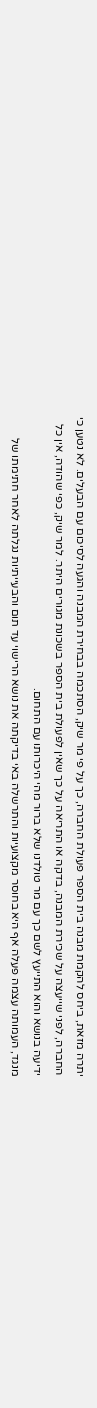יתרה מזאת, ביחס להקמת מבנה בית הספר פעולת החברה, כך על פי מר שיק, הסתכמה בבחירת המבנה והגעה לסיכום עם הבעלים. לא נטען כי החברה, לפני שייעצה על שכירת המבנה, בדקה או התריאה על כך שאין לפעולת בית הספר בשכונת מגורים היתר. למר שיק, כפי שהודה, אין כל ידיעה בנושא והוא התייעץ לשם כך עם מר טולדנו שלא ברור מהי היכרותו עם התחום.
מנגד, העמותה עצמה פעלה אף היא בחוסר מקצועיות והתרשלה באי בדיקתה את נושא הרישוי עד תום והבעייתיות נגלתה לאחר חתימתו של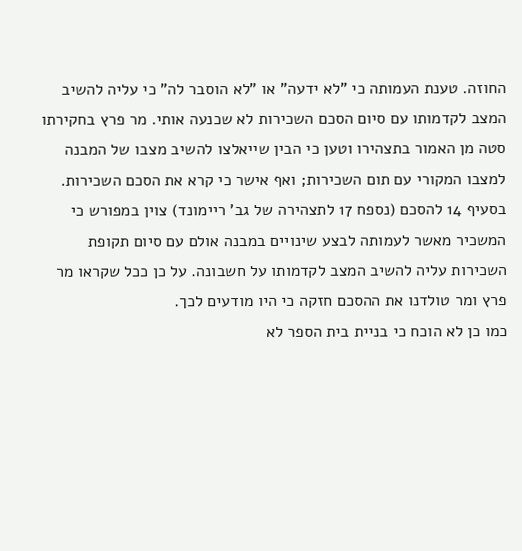החוזה. טענת העמותה כי "לא ידעה" או "לא הוסבר לה" כי עליה להשיב המצב לקדמותו עם סיום הסכם השכירות לא שכנעה אותי. מר פרץ בחקירתו סטה מן האמור בתצהירו וטען כי הבין שייאלצו להשיב מצבו של המבנה למצבו המקורי עם תום השכירות; ואף אישר כי קרא את הסכם השכירות. בסעיף 14 להסכם (נספח 17 לתצהירה של גב' ריימונד) צוין במפורש כי המשכיר מאשר לעמותה לבצע שינויים במבנה אולם עם סיום תקופת השכירות עליה להשיב המצב לקדמותו על חשבונה. על כן ככל שקראו מר פרץ ומר טולדנו את ההסכם חזקה כי היו מודעים לכך.
כמו כן לא הוכח כי בניית בית הספר לא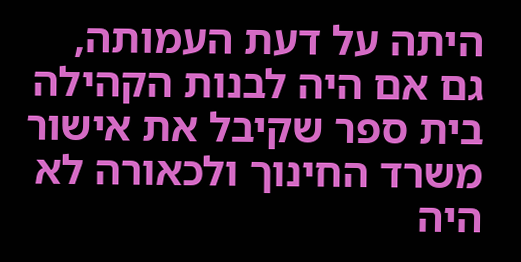היתה על דעת העמותה, גם אם היה לבנות הקהילה בית ספר שקיבל את אישור משרד החינוך ולכאורה לא היה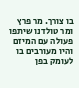בו צורך. מר פרץ ומר טולדנו שיתפו פעולה עם המיזם והיו מעורבים בו לעומק בפן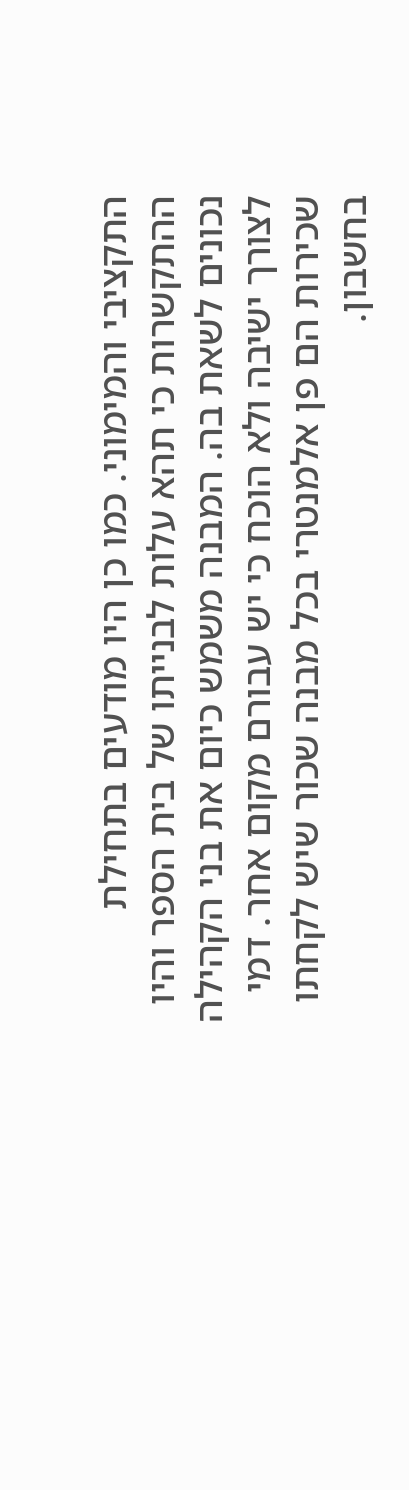התקציבי והמימוני. כמו כן היו מודעים בתחילת ההתקשרות כי תהא עלות לבנייתו של בית הספר והיו נכונים לשאת בה. המבנה משמש כיום את בני הקהילה לצורך ישיבה ולא הוכח כי יש עבורם מקום אחר. דמי שכירות הם פן אלמנטרי בכל מבנה שכור שיש לקחתו בחשבון.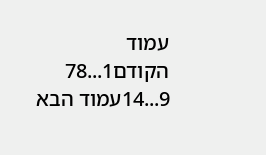עמוד הקודם1...78
9...14עמוד הבא